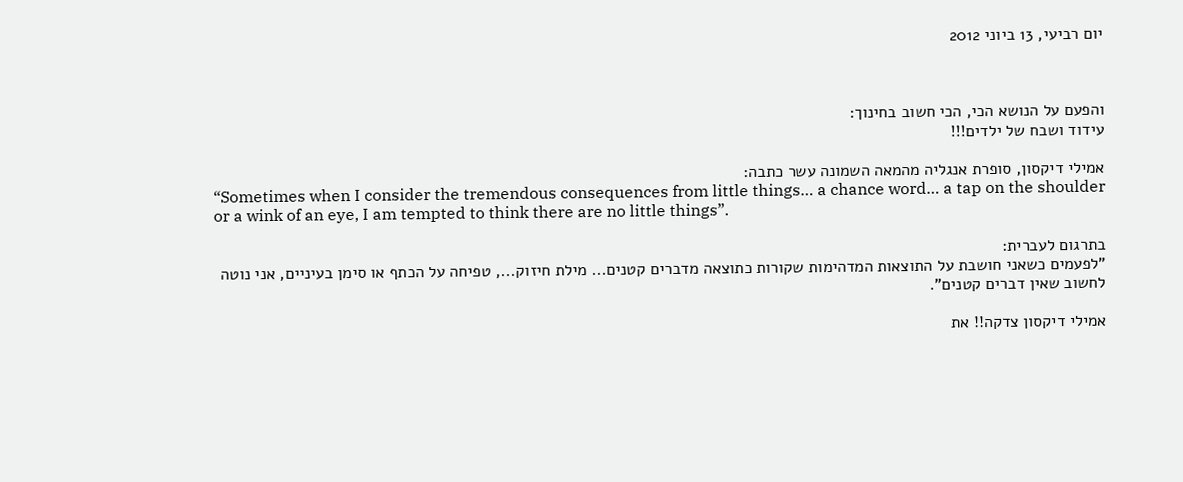יום רביעי, 13 ביוני 2012



והפעם על הנושא הכי, הכי חשוב בחינוך:
עידוד ושבח של ילדים!!!

אמילי דיקסון, סופרת אנגליה מהמאה השמונה עשר כתבה:
“Sometimes when I consider the tremendous consequences from little things… a chance word… a tap on the shoulder or a wink of an eye, I am tempted to think there are no little things”.

בתרגום לעברית:
"לפעמים כשאני חושבת על התוצאות המדהימות שקורות כתוצאה מדברים קטנים... מילת חיזוק..., טפיחה על הכתף או סימן בעיניים, אני נוטה לחשוב שאין דברים קטנים".

אמילי דיקסון צדקה!! את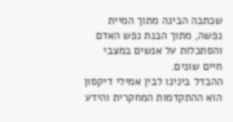שכתבה הבינה מתוך המיית נפשה, מתוך הבנת נפש האדם והסתכלות על אנשים במצבי חיים שונים.
ההבדל בינינו לבין אמילי דיקסון הוא ההתקדמות המחקרית והידע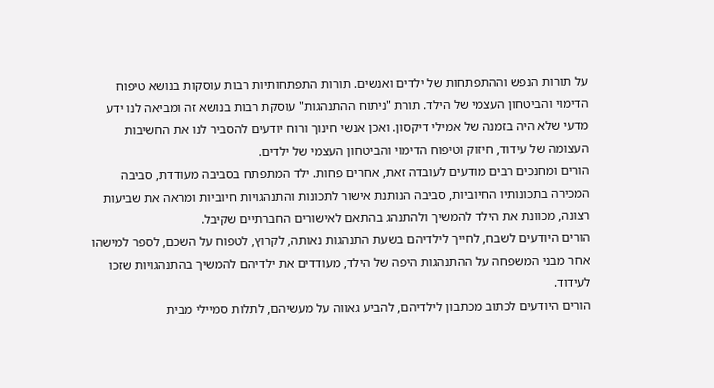על תורות הנפש וההתפתחות של ילדים ואנשים. תורות התפתחותיות רבות עוסקות בנושא טיפוח הדימוי והביטחון העצמי של הילד. תורת "ניתוח ההתנהגות" עוסקת רבות בנושא זה ומביאה לנו ידע מדעי שלא היה בזמנה של אמילי דיקסון. ואכן אנשי חינוך ורוח יודעים להסביר לנו את החשיבות העצומה של עידוד, חיזוק וטיפוח הדימוי והביטחון העצמי של ילדים.
הורים ומחנכים רבים מודעים לעובדה זאת, אחרים פחות. ילד המתפתח בסביבה מעודדת, סביבה המכירה בתכונותיו החיוביות, סביבה הנותנת אישור לתכונות והתנהגויות חיוביות ומראה את שביעות רצונה, מכוונת את הילד להמשיך ולהתנהג בהתאם לאישורים החברתיים שקיבל.
הורים היודעים לשבח, לחייך לילדיהם בשעת התנהגות נאותה, לקרוץ, לטפוח על השכם, לספר למישהו אחר מבני המשפחה על ההתנהגות היפה של הילד, מעודדים את ילדיהם להמשיך בהתנהגויות שזכו לעידוד.
הורים היודעים לכתוב מכתבון לילדיהם, להביע גאווה על מעשיהם, לתלות סמיילי מבית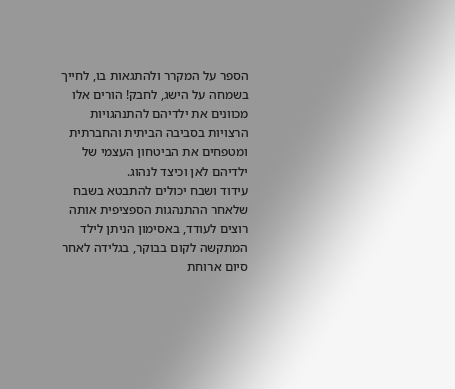הספר על המקרר ולהתגאות בו, לחייך בשמחה על הישג, לחבק! הורים אלו מכוונים את ילדיהם להתנהגויות הרצויות בסביבה הביתית והחברתית ומטפחים את הביטחון העצמי של ילדיהם לאן וכיצד לנהוג.
עידוד ושבח יכולים להתבטא בשבח שלאחר ההתנהגות הספציפית אותה רוצים לעודד, באסימון הניתן לילד המתקשה לקום בבוקר, בגלידה לאחר סיום ארוחת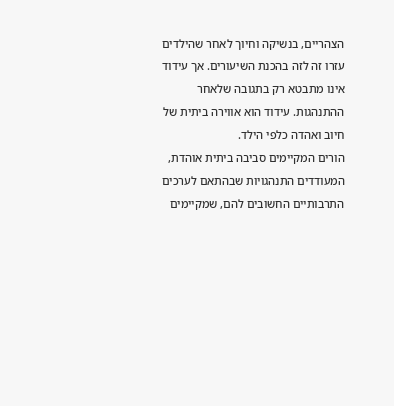הצהריים, בנשיקה וחיוך לאחר שהילדים עזרו זה לזה בהכנת השיעורים. אך עידוד אינו מתבטא רק בתגובה שלאחר ההתנהגות. עידוד הוא אווירה ביתית של חיוב ואהדה כלפי הילד.
הורים המקיימים סביבה ביתית אוהדת, המעודדים התנהגויות שבהתאם לערכים התרבותיים החשובים להם, שמקיימים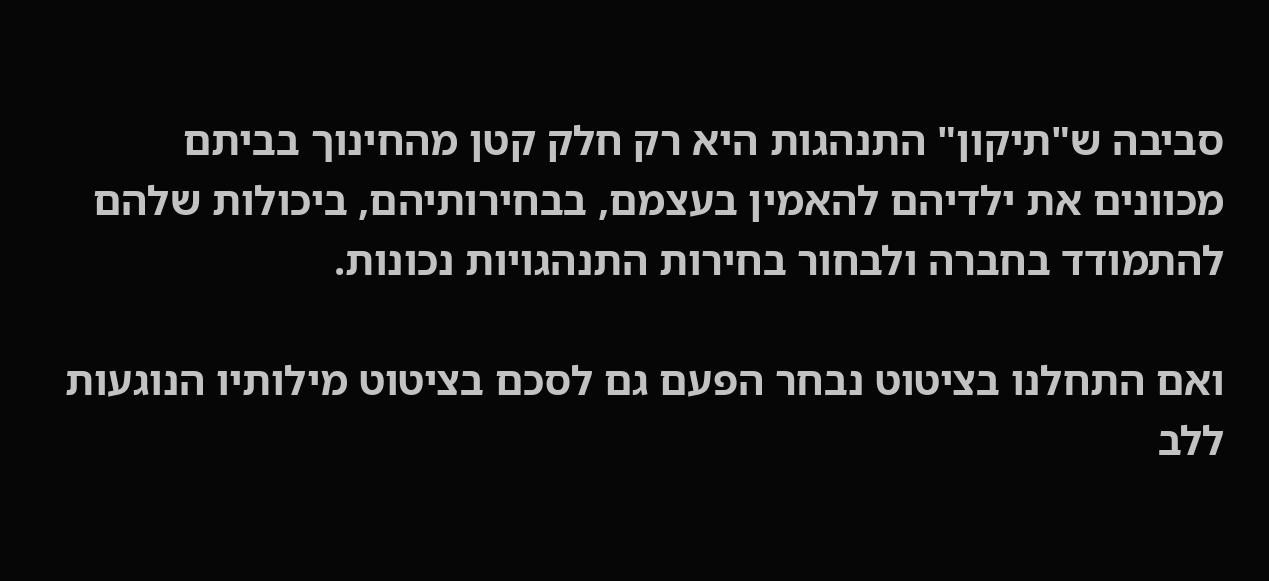סביבה ש"תיקון" התנהגות היא רק חלק קטן מהחינוך בביתם מכוונים את ילדיהם להאמין בעצמם, בבחירותיהם, ביכולות שלהם להתמודד בחברה ולבחור בחירות התנהגויות נכונות.

ואם התחלנו בציטוט נבחר הפעם גם לסכם בציטוט מילותיו הנוגעות ללב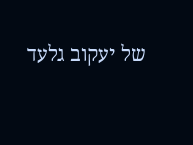של יעקוב גלעד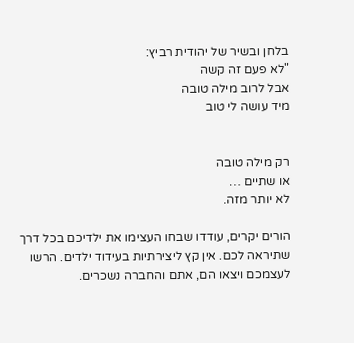בלחן ובשיר של יהודית רביץ:
"לא פעם זה קשה
אבל לרוב מילה טובה
מיד עושה לי טוב


רק מילה טובה
או שתיים …
לא יותר מזה.

הורים יקרים, עודדו שבחו העצימו את ילדיכם בכל דרך שתיראה לכם. אין קץ ליצירתיות בעידוד ילדים. הרשו לעצמכם ויצאו הם, אתם והחברה נשכרים.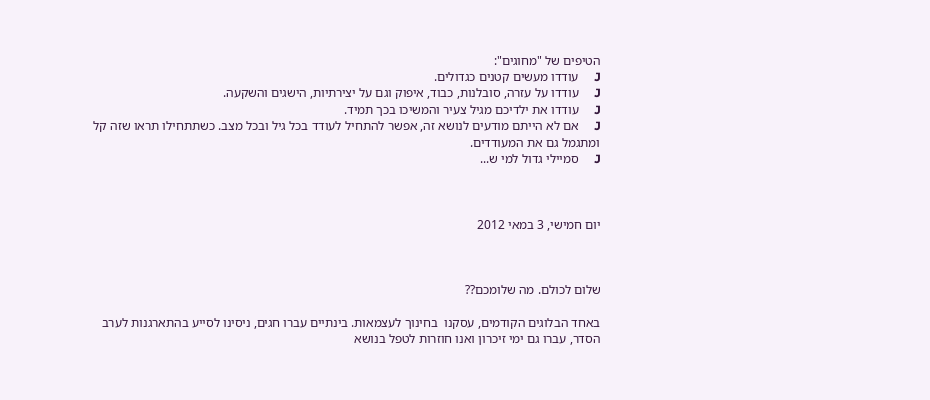הטיפים של "מחוגים":
J     עודדו מעשים קטנים כגדולים.
J     עודדו על עזרה, סובלנות, כבוד, איפוק וגם על יצירתיות, הישגים והשקעה.
J     עודדו את ילדיכם מגיל צעיר והמשיכו בכך תמיד.
J     אם לא הייתם מודעים לנושא זה, אפשר להתחיל לעודד בכל גיל ובכל מצב. כשתתחילו תראו שזה קל ומתגמל גם את המעודדים.
J     סמיילי גדול למי ש...



יום חמישי, 3 במאי 2012



שלום לכולם. מה שלומכם??

באחד הבלוגים הקודמים, עסקנו  בחינוך לעצמאות. בינתיים עברו חגים, ניסינו לסייע בהתארגנות לערב הסדר, עברו גם ימי זיכרון ואנו חוזרות לטפל בנושא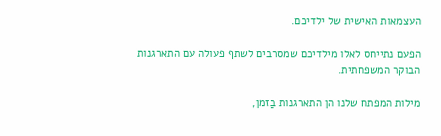העצמאות האישית של ילדיכם.

הפעם נתייחס לאלו מילדיכם שמסרבים לשתף פעולה עם התארגנות הבוקר המשפחתית.

מילות המפתח שלנו הן התארגנות בַזמן,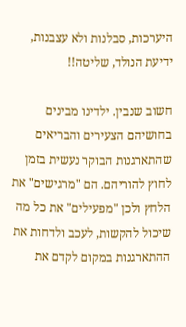היערכות, סבלנות ולא עצבנות, ידיעת הנולד, שליטה!!

חשוב שנבין. ילדינו מבינים בחושיהם הצעירים והבריאים שהתארגנות הבוקר נעשית בזמן לחוץ להוריהם. הם "מרגישים" את הלחץ ולכן "מפעילים" את כל מה שיכול להקשות, לעכב ולדחות את ההתארגנות במקום לקדם את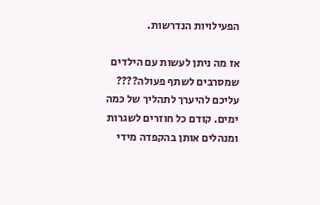הפעילויות הנדרשות.

אז מה ניתן לעשות עם הילדים שמסרבים לשתף פעולה????
עליכם להיערך לתהליך של כמה ימים. קודם כל חוזרים לשגרות ומנהלים אותן בהקפדה מידי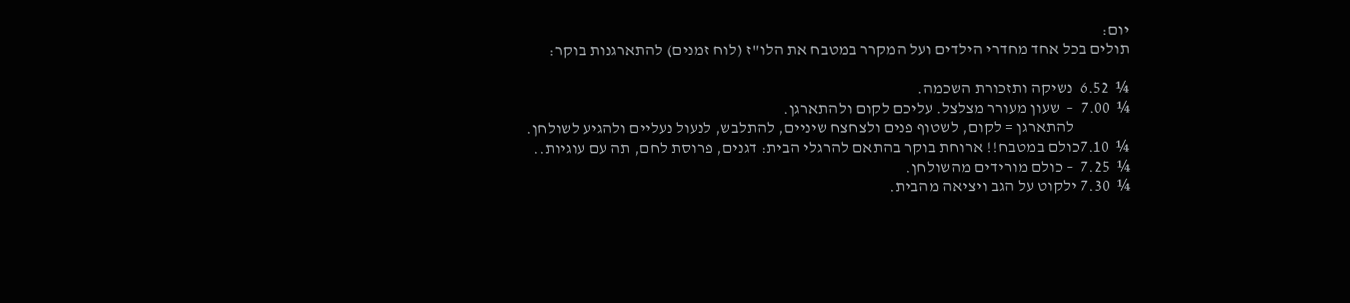יום:
תולים בכל אחד מחדרי הילדים ועל המקרר במטבח את הלו"ז (לוח זמנים) להתארגנות בוקר:

¼  6.52  נשיקה ותזכורת השכמה.
¼  7.00  –  שעון מעורר מצלצל. עליכם לקום ולהתארגן.
                 להתארגן = לקום, לשטוף פנים ולצחצח שיניים, להתלבש, לנעול נעליים ולהגיע לשולחן.
¼  7.10כולם במטבח!! ארוחת בוקר בהתאם להרגלי הבית: דגנים, פרוסת לחם, תה עם עוגיות..
¼  7.25  – כולם מורידים מהשולחן.
¼  7.30 ילקוט על הגב ויציאה מהבית.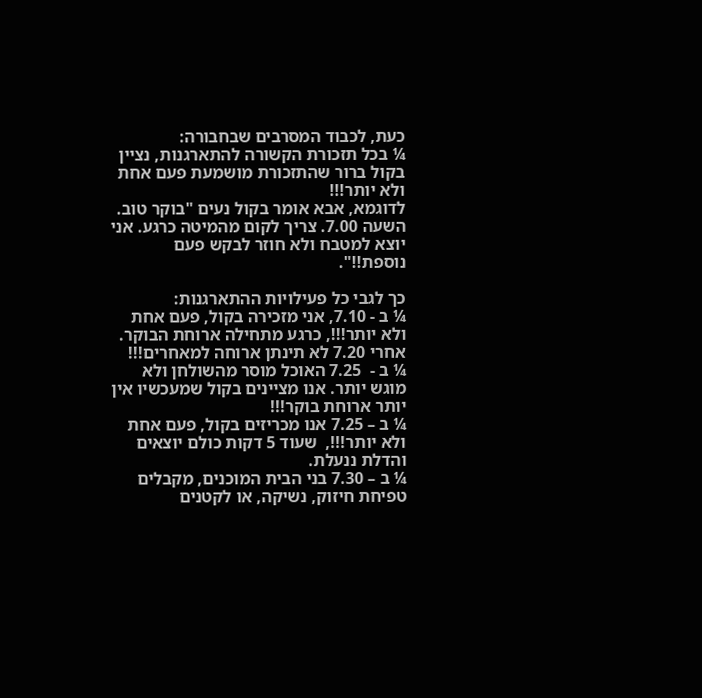כעת, לכבוד המסרבים שבחבורה:
¼ בכל תזכורת הקשורה להתארגנות, נציין בקול ברור שהתזכורת מושמעת פעם אחת ולא יותר!!!
לדוגמא, אבא אומר בקול נעים "בוקר טוב. השעה 7.00. צריך לקום מהמיטה כרגע. אני יוצא למטבח ולא חוזר לבקש פעם נוספת!!".

כך לגבי כל פעילויות ההתארגנות:
¼ ב - 7.10, אני מזכירה בקול, פעם אחת ולא יותר!!!, כרגע מתחילה ארוחת הבוקר. אחרי 7.20 לא תינתן ארוחה למאחרים!!!
¼ ב -  7.25 האוכל מוסר מהשולחן ולא מוגש יותר. אנו מציינים בקול שמעכשיו אין יותר ארוחת בוקר!!!
¼ ב – 7.25 אנו מכריזים בקול, פעם אחת ולא יותר!!!,  שעוד 5 דקות כולם יוצאים והדלת ננעלת.
¼ ב – 7.30 בני הבית המוכנים, מקבלים טפיחת חיזוק, נשיקה, או לקטנים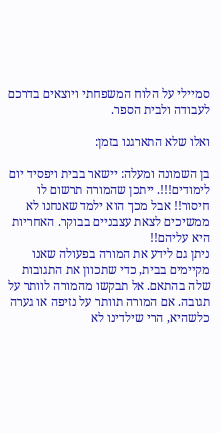סמיילי על הלוח המשפחתי ויוצאים בדרכם לעבודה ולבית הספר.

ואלו שלא התארגנו בזמן:

בן השמונה ומעלה: יישאר בבית ויפסיד יום לימודים!!!. ייתכן שהמורה תרשום לו חיסור!! אבל מכך הוא ילמד שאנחנו לא ממשיכים לצאת עצבניים בבוקר. האחריות היא עליהם!!
ניתן גם לידע את המורה בפעולה שאנו מקיימים בבית, כדי שתכוון את התגובות שלה בהתאם. אל תבקשו מהמורה לוותר על תגובה. אם המורה תוותר על נזיפה או גערה כלשהיא, הרי שילדינו לא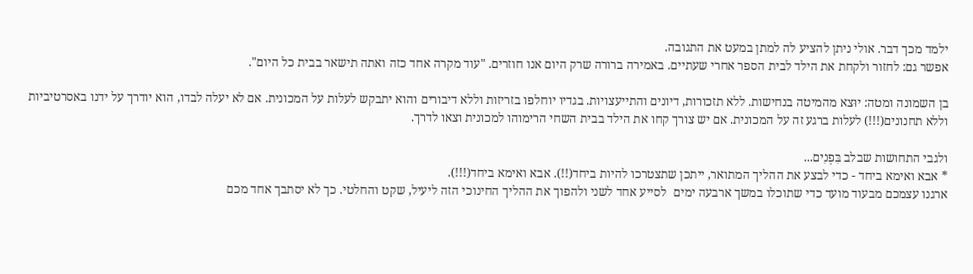ילמד מכך דבר. אולי ניתן להציע לה למתן במעט את התגובה.
אפשר גם: לחזור ולקחת את הילד לבית הספר אחרי שעתיים. באמירה ברורה שרק היום אנו חוזרים. "עוד מקרה אחד כזה ואתה תישאר בבית כל היום".

בן השמונה ומטה: יוּצא מהמיטה בנחישות. ללא תזכורות, דיונים והתייעצויות. בגדיו יוחלפו בזריזות וללא דיבורים והוא יתבקש לעלות על המכונית. אם לא יעלה לבדו, הוא יודרך על ידנו באסרטיביות וללא תחנונים(!!!) לעלות ברגע זה על המכונית. אם יש צורך קחו את הילד בבית השחי הרימוהו למכונית וצאו לדרך.

ולגבי התחושות שבלב בִּפְנִים...
* אבא ואימא ביחד - כדי לבצע את ההליך המתואר, ייתכן שתצטרכו להיות ביחד(!!). אבא ואימא ביחד(!!!).
ארגנו עצמכם מבעוד מועד כדי שתוכלו במשך ארבעה ימים  לסייע אחד לשני ולהפוך את ההליך החינוכי הזה ליעיל, שקט והחלטי. כך לא יסתבך אחד מכם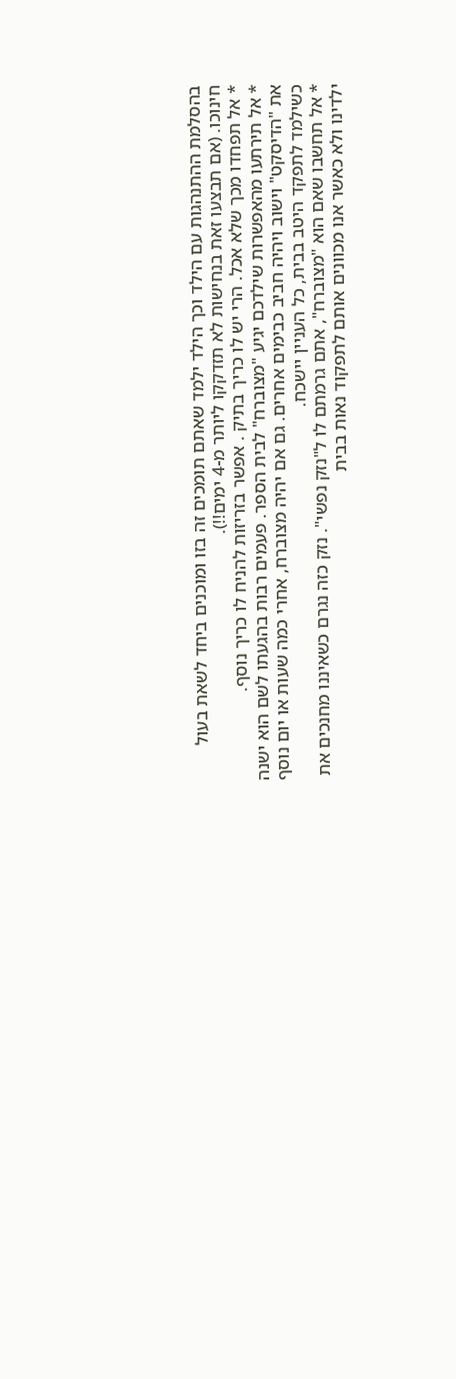בהסלמת ההתנהגות עם הילד וכך הילד ילמד שאתם תומכים זה בזו ומוכנים ביחד לשאת בעול חינוכו. (אם תבצעו זאת בנחישות לא תזדקקו ליותר מ-4 ימים!!).
* אל תפחדו מכך שלא אכל. הרי יש לו כריך בתיק . אפשר בזריזות להניח לו כריך נוסף.
* אל תירתעו מהאפשרות שילדכם יגיע "מצוברח" לבית הספר. פעמים רבות בהגעתו לשם הוא ישנה את "הדיסקט" וישוב ויהיה חביב כבימים אחרים. גם אם יהיה מצוברח, אחרי כמה שעות או יום נוסף כשילמד לתפקד היטב בבית, כל העניין יישכח.
* אל תחשבו שאם הוא "מצוברח", אתם גרמתם לו ל"נזק נפשי". נזק כזה נגרם כשאיננו מחנכים את ילדינו ולא כאשר אנו מכוונים אותם לתפקוד נאות בבית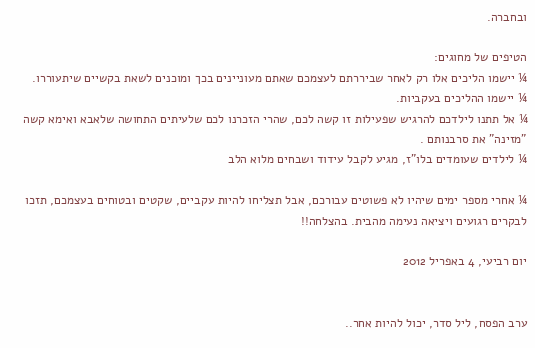ובחברה.

הטיפים של מחוגים:
¼ יישמו הליכים אלו רק לאחר שביררתם לעצמכם שאתם מעוניינים בכך ומוכנים לשאת בקשיים שיתעוררו.
¼ יישמו ההליכים בעקביות.
¼ אל תתנו לילדכם להרגיש שפעילות זו קשה לכם, שהרי הזכרנו לכם שלעיתים התחושה שלאבא ואימא קשה "מזינה" את סרבנותם .
¼ לילדים שעומדים בלו"ז, מגיע לקבל עידוד ושבחים מלוא הלב

¼ אחרי מספר ימים שיהיו לא פשוטים עבורכם, אבל תצליחו להיות עקביים, שקטים ובטוחים בעצמכם, תזכו לבקרים רגועים ויציאה נעימה מהבית. בהצלחה!!

יום רביעי, 4 באפריל 2012


ערב הפסח, ליל סדר, יכול להיות אחר..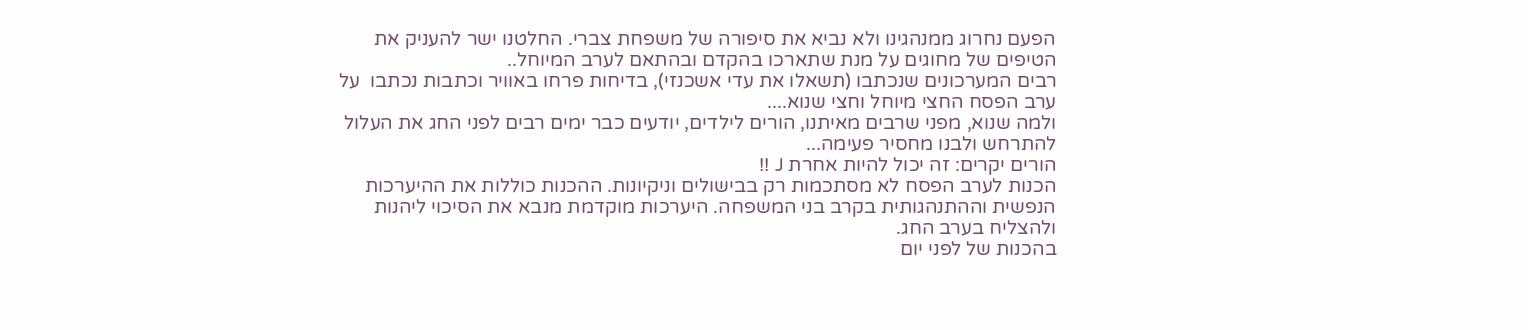הפעם נחרוג ממנהגינו ולא נביא את סיפורה של משפחת צברי. החלטנו ישר להעניק את הטיפים של מחוגים על מנת שתארכו בהקדם ובהתאם לערב המיוחל..
רבים המערכונים שנכתבו (תשאלו את עדי אשכנזי), בדיחות פרחו באוויר וכתבות נכתבו  על ערב הפסח החצי מיוחל וחצי שנוא....
ולמה שנוא, מפני שרבים מאיתנו, הורים לילדים, יודעים כבר ימים רבים לפני החג את העלול להתרחש ולבנו מחסיר פעימה...
הורים יקרים: זה יכול להיות אחרת J !!
הכנות לערב הפסח לא מסתכמות רק בבישולים וניקיונות. ההכנות כוללות את ההיערכות הנפשית וההתנהגותית בקרב בני המשפחה. היערכות מוקדמת מנבא את הסיכוי ליהנות ולהצליח בערב החג.
בהכנות של לפני יום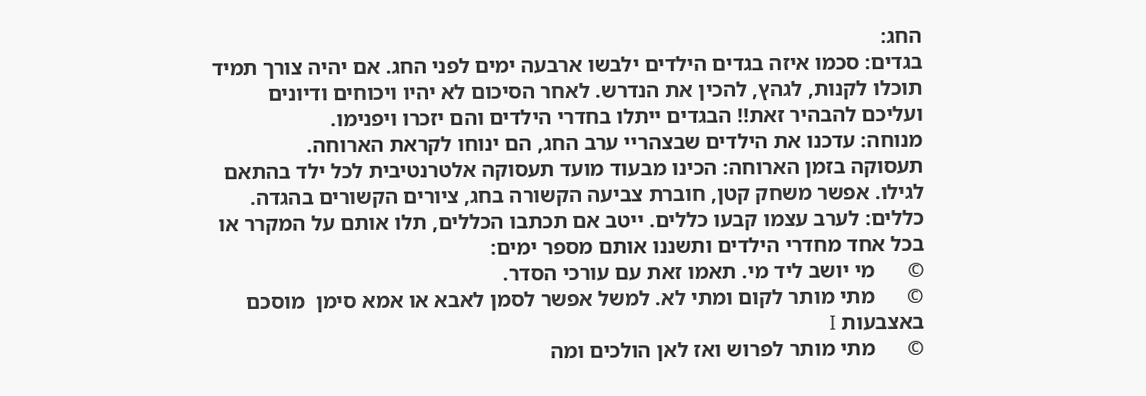החג:
בגדים: סכמו איזה בגדים הילדים ילבשו ארבעה ימים לפני החג. אם יהיה צורך תמיד תוכלו לקנות, לגהץ, להכין את הנדרש. לאחר הסיכום לא יהיו ויכוחים ודיונים ועליכם להבהיר זאת!! הבגדים ייתלו בחדרי הילדים והם יזכרו ויפנימו.
מנוחה: עדכנו את הילדים שבצהריי ערב החג, הם ינוחו לקראת הארוחה.
תעסוקה בזמן הארוחה: הכינו מבעוד מועד תעסוקה אלטרנטיבית לכל ילד בהתאם לגילו. אפשר משחק קטן, חוברת צביעה הקשורה בחג, ציורים הקשורים בהגדה.
כללים: לערב עצמו קבעו כללים. ייטב אם תכתבו הכללים, תלו אותם על המקרר או בכל אחד מחדרי הילדים ותשננו אותם מספר ימים:
©      מי יושב ליד מי. תאמו זאת עם עורכי הסדר.
©      מתי מותר לקום ומתי לא. למשל אפשר לסמן לאבא או אמא סימן  מוסכם באצבעות I
©      מתי מותר לפרוש ואז לאן הולכים ומה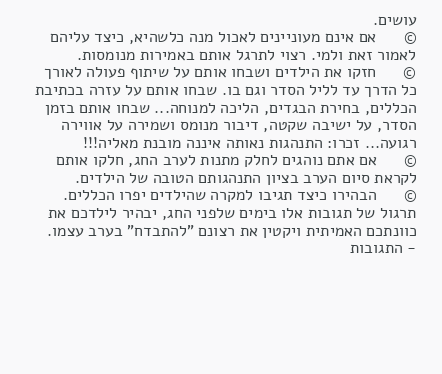עושים.
©      אם אינם מעוניינים לאכול מנה כלשהיא, כיצד עליהם לאמור זאת ולמי. רצוי לתרגל אותם באמירות מנומסות.
©      חזקו את הילדים ושבחו אותם על שיתוף פעולה לאורך כל הדרך עד לליל הסדר וגם בו. שבחו אותם על עזרה בכתיבת הכללים, בחירת הבגדים, הליכה למנוחה... שבחו אותם בזמן הסדר, על ישיבה שקטה, דיבור מנומס ושמירה על אווירה רגועה... זכרו: התנהגות נאותה איננה מובנת מאליה!!!
©      אם אתם נוהגים לחלק מתנות לערב החג, חלקו אותם לקראת סיום הערב בציון התנהגותם הטובה של הילדים.
©      הבהירו כיצד תגיבו למקרה שהילדים יפרו הכללים. תרגול של תגובות אלו בימים שלפני החג, יבהיר לילדכם את כוונתכם האמיתית ויקטין את רצונם "להתבדח" בערב עצמו.
- התגובות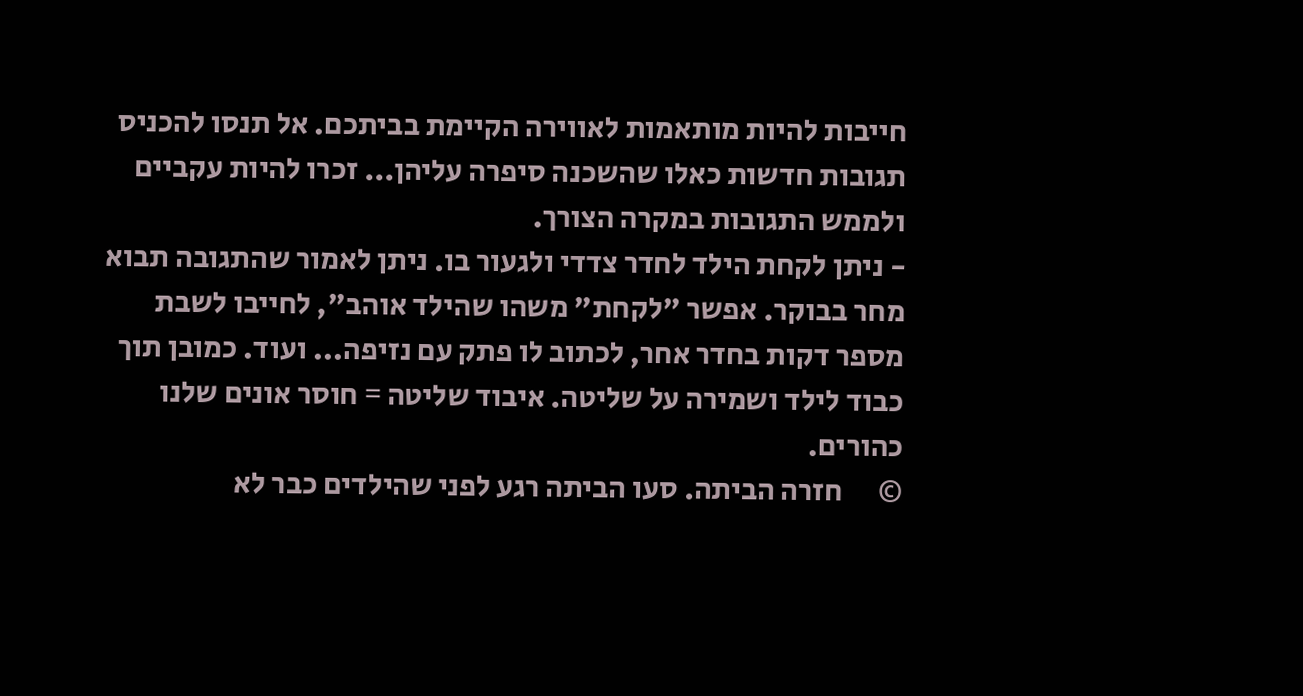חייבות להיות מותאמות לאווירה הקיימת בביתכם. אל תנסו להכניס תגובות חדשות כאלו שהשכנה סיפרה עליהן... זכרו להיות עקביים ולממש התגובות במקרה הצורך.
- ניתן לקחת הילד לחדר צדדי ולגעור בו. ניתן לאמור שהתגובה תבוא מחר בבוקר. אפשר "לקחת" משהו שהילד אוהב", לחייבו לשבת מספר דקות בחדר אחר, לכתוב לו פתק עם נזיפה... ועוד. כמובן תוך כבוד לילד ושמירה על שליטה. איבוד שליטה = חוסר אונים שלנו כהורים.
©      חזרה הביתה. סעו הביתה רגע לפני שהילדים כבר לא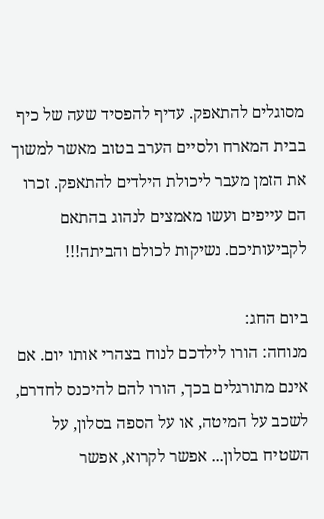מסוגלים להתאפק. עדיף להפסיד שעה של כיף בבית המארח ולסיים הערב בטוב מאשר למשוך את הזמן מעבר ליכולת הילדים להתאפק. זכרו הם עייפים ועשו מאמצים לנהוג בהתאם לקביעותיכם. נשיקות לכולם והביתה!!!

ביום החג:
מנוחה: הורו לילדכם לנוח בצהרי אותו יום. אם אינם מתורגלים בכך, הורו להם להיכנס לחדרם, לשכב על המיטה, או על הספה בסלון, על השטיח בסלון... אפשר לקרוא, אפשר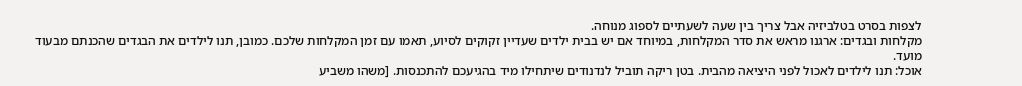לצפות בסרט בטלביזיה אבל צריך בין שעה לשעתיים לספוג מנוחה.
מקלחות ובגדים: ארגנו מראש את סדר המקלחות, במיוחד אם יש בבית ילדים שעדיין זקוקים לסיוע, תאמו עם זמן המקלחות שלכם. כמובן, תנו לילדים את הבגדים שהכנתם מבעוד מועד.
אוכל: תנו לילדים לאכול לפני היציאה מהבית. בטן ריקה תוביל לנדנודים שיתחילו מיד בהגיעכם להתכנסות. [משהו משביע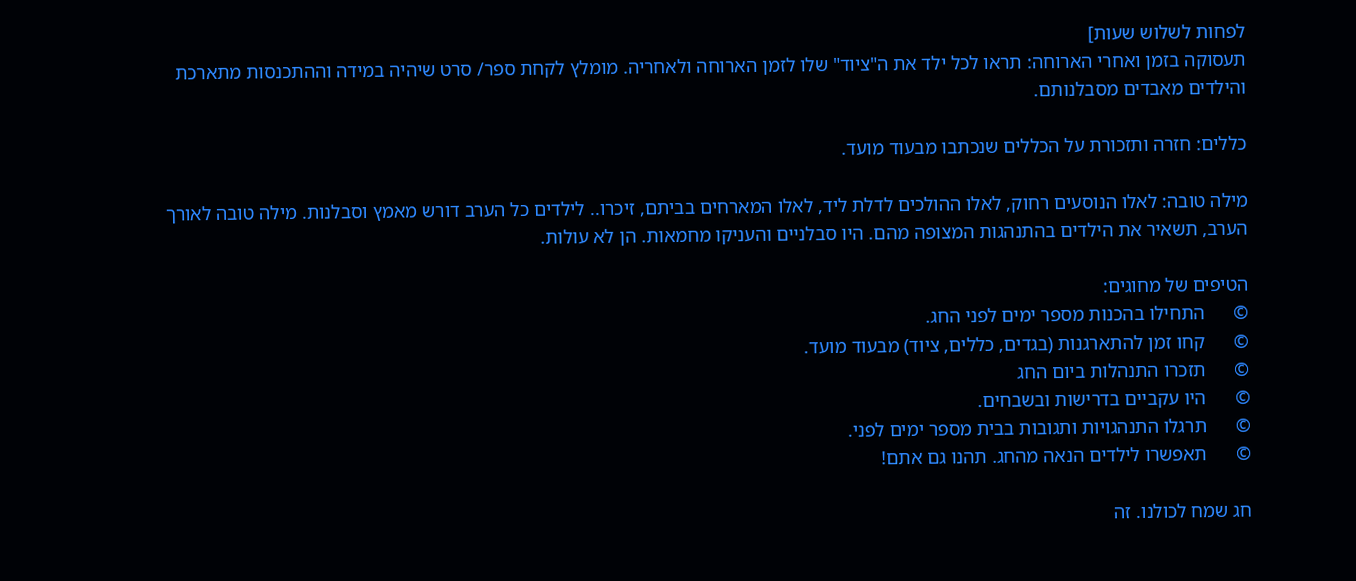לפחות לשלוש שעות]
תעסוקה בזמן ואחרי הארוחה: תראו לכל ילד את ה"ציוד" שלו לזמן הארוחה ולאחריה. מומלץ לקחת ספר/ סרט שיהיה במידה וההתכנסות מתארכת והילדים מאבדים מסבלנותם.

כללים: חזרה ותזכורת על הכללים שנכתבו מבעוד מועד.

מילה טובה: לאלו הנוסעים רחוק, לאלו ההולכים לדלת ליד, לאלו המארחים בביתם, זיכרו.. לילדים כל הערב דורש מאמץ וסבלנות. מילה טובה לאורך הערב, תשאיר את הילדים בהתנהגות המצופה מהם. היו סבלניים והעניקו מחמאות. הן לא עולות.

הטיפים של מחוגים:
©      התחילו בהכנות מספר ימים לפני החג.
©      קחו זמן להתארגנות (בגדים, כללים, ציוד) מבעוד מועד.
©      תזכרו התנהלות ביום החג
©      היו עקביים בדרישות ובשבחים.
©      תרגלו התנהגויות ותגובות בבית מספר ימים לפני.
©      תאפשרו לילדים הנאה מהחג. תהנו גם אתם!

חג שמח לכולנו. זה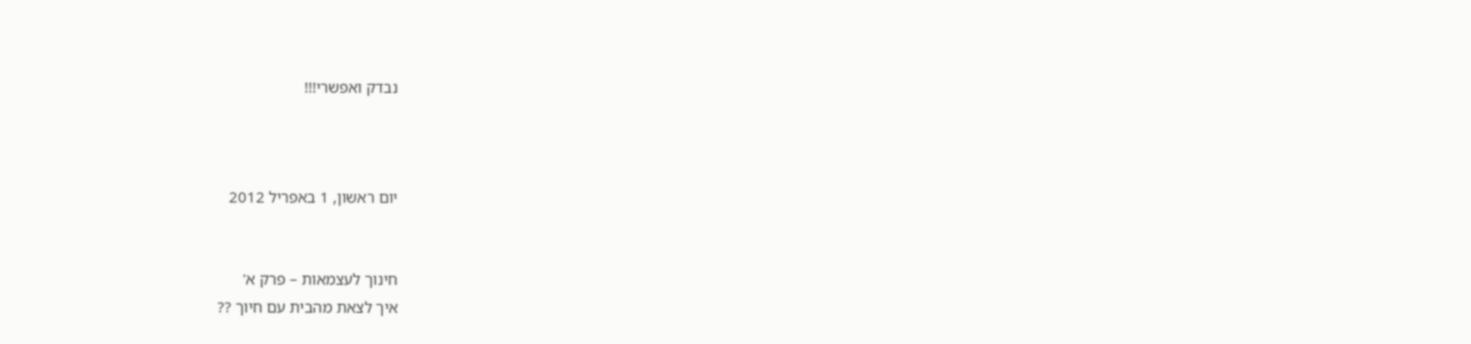נבדק ואפשרי!!!



יום ראשון, 1 באפריל 2012


חינוך לעצמאות – פרק א'
איך לצאת מהבית עם חיוך ??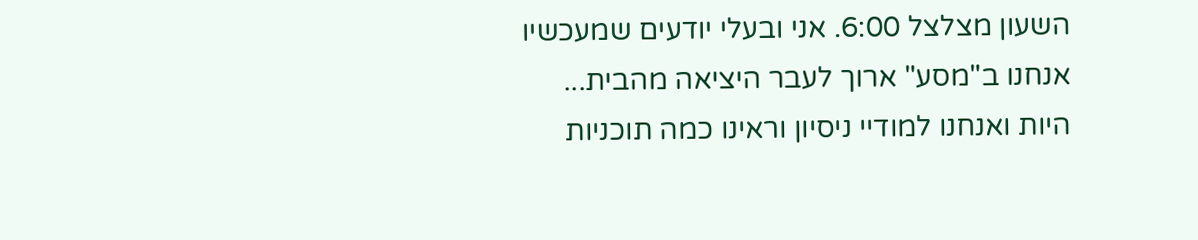השעון מצלצל 6:00. אני ובעלי יודעים שמעכשיו אנחנו ב"מסע" ארוך לעבר היציאה מהבית...
היות ואנחנו למודיי ניסיון וראינו כמה תוכניות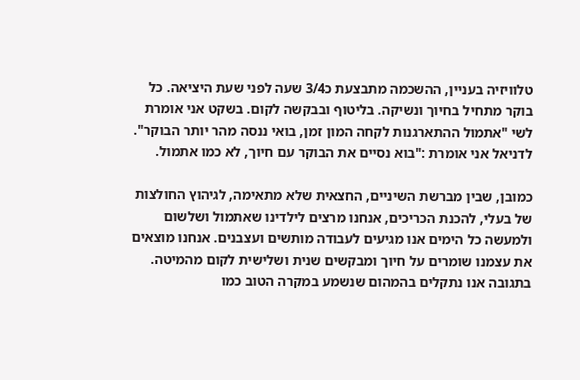טלוויזיה בעניין, ההשכמה מתבצעת כ3/4 שעה לפני שעת היציאה. כל בוקר מתחיל בחיוך ונשיקה. בליטוף ובבקשה לקום. בשקט אני אומרת לשי "אתמול ההתארגנות לקחה המון זמן, בואי ננסה מהר יותר הבוקר". לדניאל אני אומרת :"בוא נסיים את הבוקר עם חיוך, לא כמו אתמול.

כמובן, שבין מברשת השיניים, החצאית שלא מתאימה, לגיהוץ החולצות של בעלי, להכנת הכריכים, אנחנו מרצים לילדינו שאתמול ושלשום ולמעשה כל הימים אנו מגיעים לעבודה מותשים ועצבנים. אנחנו מוצאים את עצמנו שומרים על חיוך ומבקשים שנית ושלישית לקום מהמיטה. בתגובה אנו נתקלים בהמהום שנשמע במקרה הטוב כמו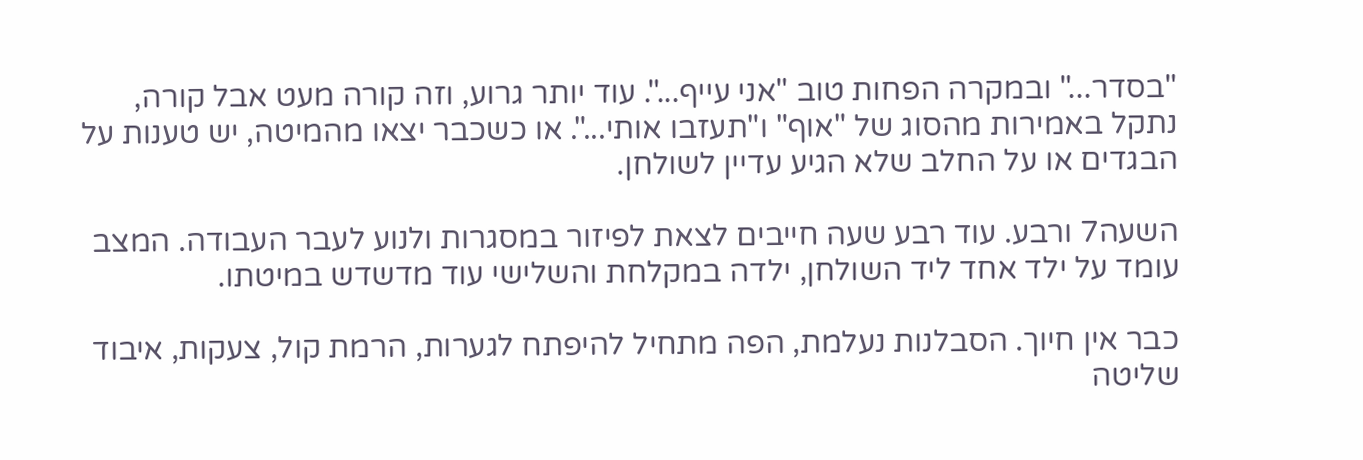"בסדר..." ובמקרה הפחות טוב "אני עייף...". עוד יותר גרוע, וזה קורה מעט אבל קורה, נתקל באמירות מהסוג של "אוף" ו"תעזבו אותי...". או כשכבר יצאו מהמיטה, יש טענות על הבגדים או על החלב שלא הגיע עדיין לשולחן.

השעה7 ורבע. עוד רבע שעה חייבים לצאת לפיזור במסגרות ולנוע לעבר העבודה. המצב עומד על ילד אחד ליד השולחן, ילדה במקלחת והשלישי עוד מדשדש במיטתו.

כבר אין חיוך. הסבלנות נעלמת, הפה מתחיל להיפתח לגערות, הרמת קול, צעקות, איבוד שליטה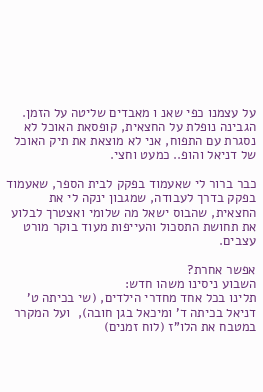על עצמנו כפי שאנ ו מאבדים שליטה על הזמן. הגבינה נופלת על החצאית, קופסאת האוכל לא נסגרת עם התפוח, אני לא מוצאת את תיק האוכל של דניאל והופ.. כמעט וחצי.

כבר ברור לי שאעמוד בפקק לבית הספר, שאעמוד בפקק בדרך לעבודה, שמגבון ינקה לי את החצאית, שהבוס ישאל מה שלומי ואצטרך לבלוע את תחושת התסכול והעייפות מעוד בוקר מורט עצבים.

אפשר אחרת?
השבוע ניסינו משהו חדש:
תלינו בכל אחד מחדרי הילדים, (שי בכיתה ט' דניאל בכיתה ד' ומיכאל בגן חובה),  ועל המקרר במטבח את הלו"ז (לוח זמנים)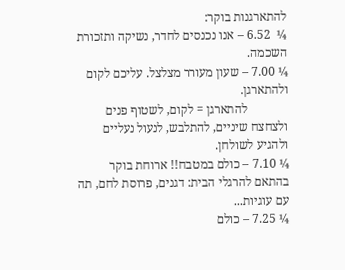להתארגנות בוקר:
¼  6.52 – אנו נכנסים לחדר, נשיקה ותזכורת השכמה.
¼ 7.00 – שעון מעורר מצלצל. עליכם לקום ולהתארגן.
             להתארגן = לקום, לשטוף פנים ולצחצח שיניים, להתלבש, לנעול נעליים ולהגיע לשולחן.
¼ 7.10 – כולם במטבח!! ארוחת בוקר בהתאם להרגלי הבית: דגנים, פרוסת לחם, תה עם עוגיות...
¼ 7.25 – כולם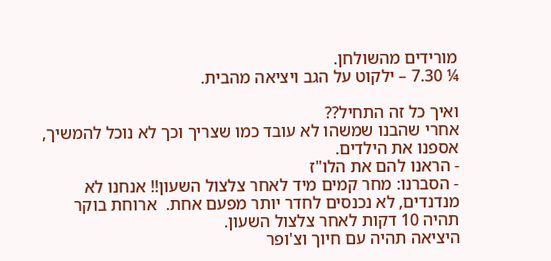מורידים מהשולחן.
¼ 7.30 – ילקוט על הגב ויציאה מהבית.

ואיך כל זה התחיל??
אחרי שהבנו שמשהו לא עובד כמו שצריך וכך לא נוכל להמשיך, אספנו את הילדים.
- הראנו להם את הלו"ז
- הסברנו: מחר קמים מיד לאחר צלצול השעון!! אנחנו לא מנדנדים, לא נכנסים לחדר יותר מפעם אחת.  ארוחת בוקר תהיה 10 דקות לאחר צלצול השעון.
היציאה תהיה עם חיוך וצ'ופר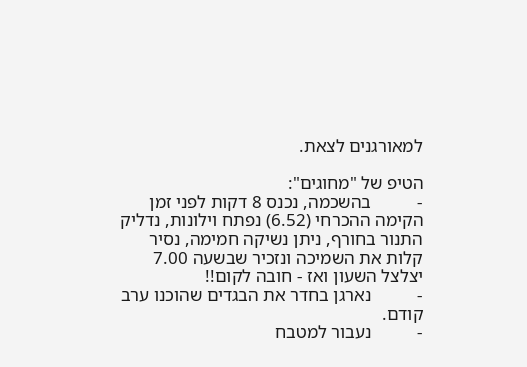למאורגנים לצאת.

הטיפ של "מחוגים":
-          בהשכמה, נכנס 8 דקות לפני זמן הקימה ההכרחי (6.52) נפתח וילונות, נדליק התנור בחורף, ניתן נשיקה חמימה, נסיר קלות את השמיכה ונזכיר שבשעה 7.00 יצלצל השעון ואז - חובה לקום!!
-          נארגן בחדר את הבגדים שהוכנו ערב קודם.
-          נעבור למטבח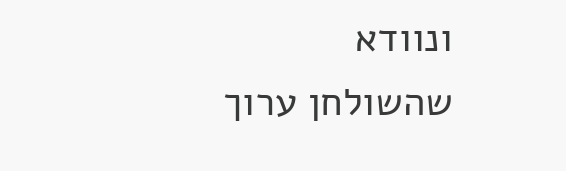ונוודא שהשולחן ערוך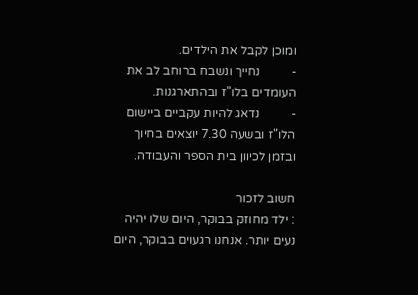ומוכן לקבל את הילדים.
-          נחייך ונשבח ברוחב לב את העומדים בלו"ז ובהתארגנות.
-          נדאג להיות עקביים ביישום הלו"ז ובשעה 7.30 יוצאים בחיוך ובזמן לכיוון בית הספר והעבודה.

חשוב לזכור
: ילד מחוזק בבוקר, היום שלו יהיה נעים יותר. אנחנו רגעוים בבוקר, היום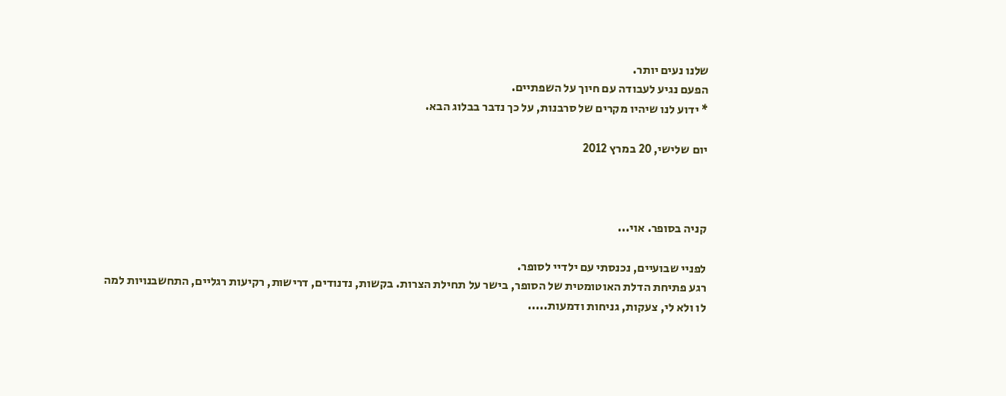שלנו נעים יותר.
הפעם נגיע לעבודה עם חיוך על השפתיים.
* ידוע לנו שיהיו מקרים של סרבנות, על כך נדבר בבלוג הבא.

יום שלישי, 20 במרץ 2012



קניה בסופר. אוי...

לפניי שבועיים, נכנסתי עם ילדיי לסופר.
רגע פתיחת הדלת האוטומטית של הסופר, בישר על תחילת הצרות. בקשות, נדנודים, דרישות, רקיעות רגליים, התחשבנויות למה לו ולא לי, צעקות, גניחות ודמעות.....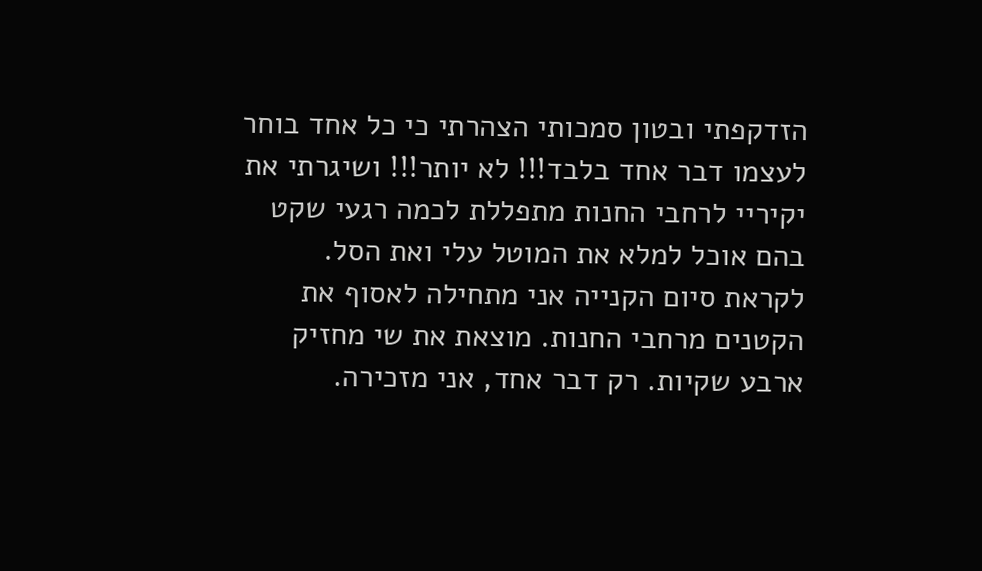הזדקפתי ובטון סמכותי הצהרתי כי כל אחד בוחר לעצמו דבר אחד בלבד!!! לא יותר!!! ושיגרתי את יקיריי לרחבי החנות מתפללת לכמה רגעי שקט בהם אוכל למלא את המוטל עלי ואת הסל.
לקראת סיום הקנייה אני מתחילה לאסוף את הקטנים מרחבי החנות. מוצאת את שי מחזיק ארבע שקיות. רק דבר אחד, אני מזכירה.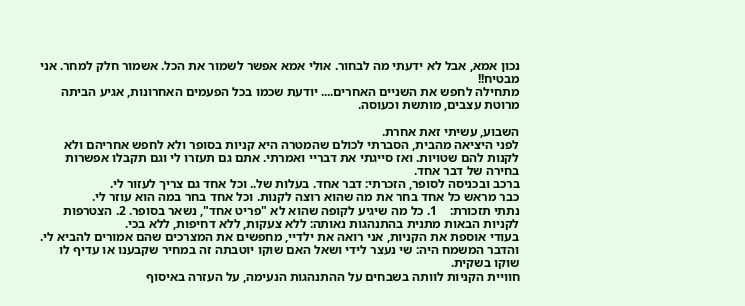נכון אמא, אבל לא ידעתי מה לבחור. אולי אמא אפשר לשמור את הכל. אשמור חלק למחר. אני מבטיח!!
מתחילה לחפש את השניים האחרים.... יודעת שכמו בכל הפעמים האחרונות, אגיע הביתה מרוטת עצבים, מותשת וכעוסה.

השבוע, עשיתי זאת אחרת.
לפני היציאה מהבית, הסברתי לכולם שהמטרה היא קניות בסופר ולא לחפש אחריהם ולא לקנות להם שטויות. ואז סייגתי את דבריי ואמרתי. אתם גם תעזרו לי וגם תקבלו אפשרות בחירה של דבר אחד.
ברכב ובכניסה לסופר, הזכרתי: דבר אחד. בעלות של.. וכל אחד גם צריך לעזור לי.
כבר מראש כל אחד בחר את מה שהוא רוצה לקנות. וכל אחד בחר במה הוא עוזר לי.
נתתי תזכורת:    1. כל מה שיגיע לקופה שהוא לא "פריט אחד", נשאר בסופר. 2. הצטרפות לקניות הבאות מתנית בהתנהגות נאותה: ללא צעקות, ללא דחיפות, ללא בכי.
בעודי אוספת את הקניות, אני רואה את ילדיי, מחפשים את המצרכים שהם אמורים להביא לי. והדבר המשמח היה: שי נעצר לידי ושאל האם שוקו יוטבתה זה במחיר שקבענו או עדיף לו שוקו בשקית.
חוויית הקניות לוותה בשבחים על ההתנהגות הנעימה, על העזרה באיסוף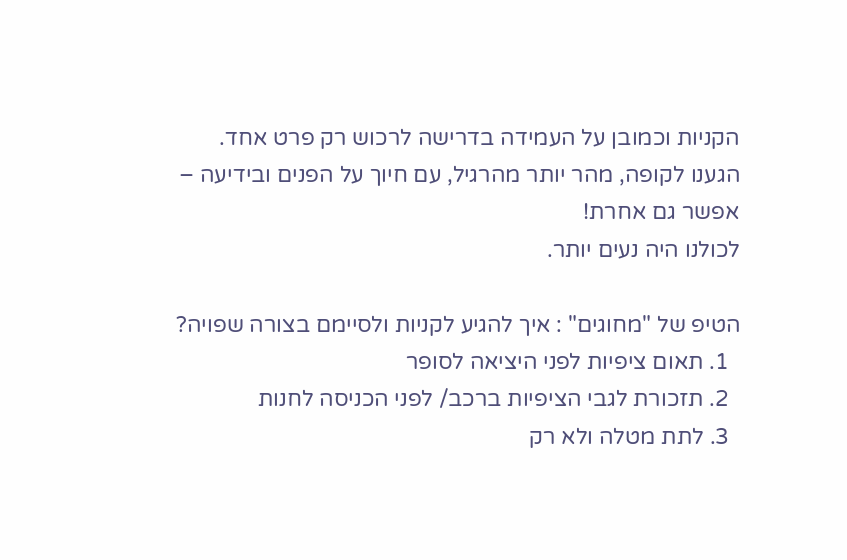הקניות וכמובן על העמידה בדרישה לרכוש רק פרט אחד.
הגענו לקופה, מהר יותר מהרגיל, עם חיוך על הפנים ובידיעה – אפשר גם אחרת!
לכולנו היה נעים יותר.

הטיפ של "מחוגים" : איך להגיע לקניות ולסיימם בצורה שפויה?
  1. תאום ציפיות לפני היציאה לסופר
  2. תזכורת לגבי הציפיות ברכב/ לפני הכניסה לחנות
  3. לתת מטלה ולא רק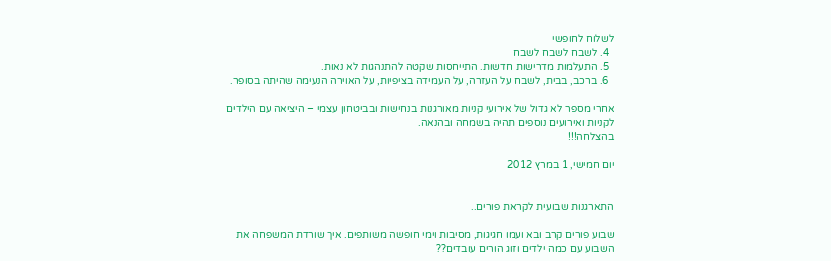לשלוח לחופשי
  4. לשבח לשבח לשבח
  5. התעלמות מדרישות חדשות. התייחסות שקטה להתנהגות לא נאות.
  6. ברכב, בבית, לשבח על העזרה, על העמידה בציפיות, על האוירה הנעימה שהיתה בסופר.

אחרי מספר לא גדול של אירועי קניות מאורגנות בנחישות ובביטחון עצמי – היציאה עם הילדים לקניות ואירועים נוספים תהיה בשמחה ובהנאה.
בהצלחה!!!

יום חמישי, 1 במרץ 2012


התארגנות שבועית לקראת פורים..

שבוע פורים קרב ובא ועמו חגיגות, מסיבות וימי חופשה משותפים. איך שורדת המשפחה את השבוע עם כמה ילדים וזוג הורים עובדים??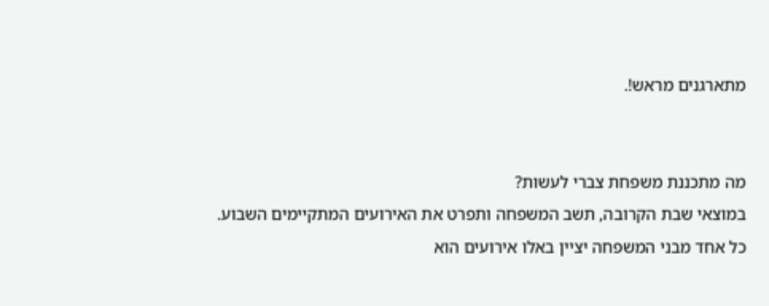מתארגנים מראש!.


מה מתכננת משפחת צברי לעשות?
במוצאי שבת הקרובה, תשב המשפחה ותפרט את האירועים המתקיימים השבוע.
כל אחד מבני המשפחה יציין באלו אירועים הוא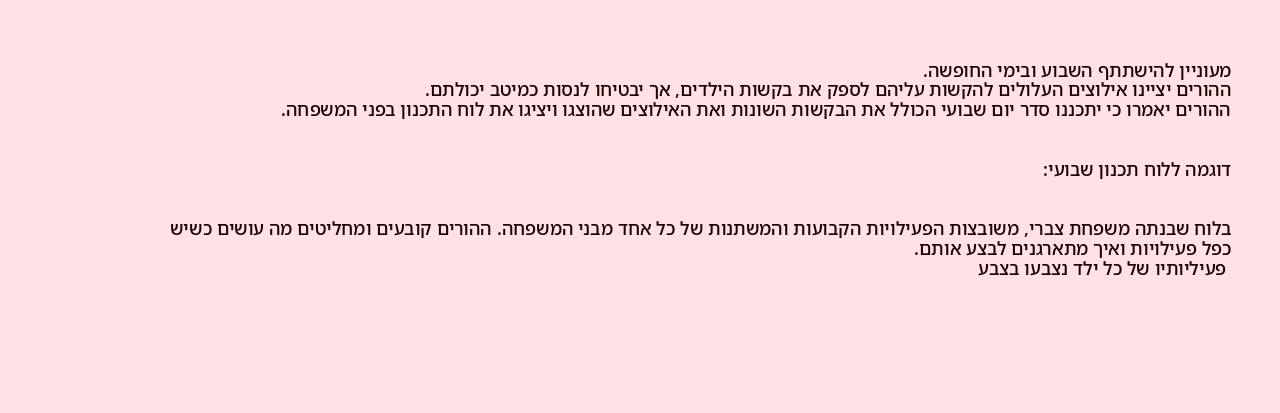מעוניין להישתתף השבוע ובימי החופשה.
ההורים יציינו אילוצים העלולים להקשות עליהם לספק את בקשות הילדים, אך יבטיחו לנסות כמיטב יכולתם.
ההורים יאמרו כי יתכננו סדר יום שבועי הכולל את הבקשות השונות ואת האילוצים שהוצגו ויציגו את לוח התכנון בפני המשפחה.


דוגמה ללוח תכנון שבועי:


בלוח שבנתה משפחת צברי, משובצות הפעילויות הקבועות והמשתנות של כל אחד מבני המשפחה. ההורים קובעים ומחליטים מה עושים כשיש כפל פעילויות ואיך מתארגנים לבצע אותם.
 פעיליותיו של כל ילד נצבעו בצבע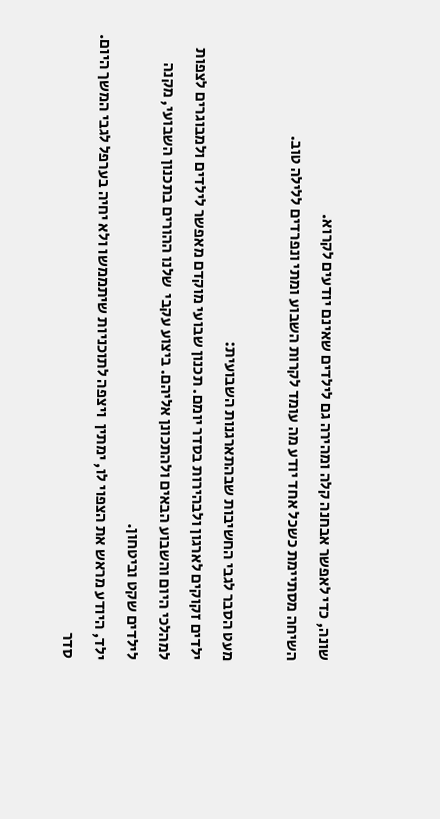שונה, כדי לאפשר אבחנה קלה ומהירה גם לילדים שאינם יודעים לקרוא.
השיחה מסתיימת כשכל אחד יודע מה עומד לקרות השבוע ומתי ונפרדים ללילה טוב.

מעט הסבר לגבי החשיבות שבהתארגנות השבועית:
ילדים זקוקים לארגון ולבהירות בסדר יומם. תכנון שבועי מוקדם מאפשר לילדים ולמבוגרים לצפות למהלכי היום והשבוע הבאים ולהתכונן אליהם. ביצוע עקבי  שלנו ההורים בתכנון השבועי, מקנה לילדים שקט וביטחון.
ילד, היודע מראש את הצפוי לו, ימתין  ויצפה לתוכניות שיתממשו ולא יחיה בערפל לגבי המשך היום.
סדר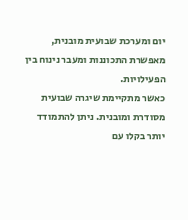יום ומערכת שבועית מובנית, מאפשרת התכוננות ומעבר נינוח בין הפעילויות.
כאשר מתקיימת שיגרה שבועית מסודרת ומובנית. ניתן להתמודד יותר בקלו עם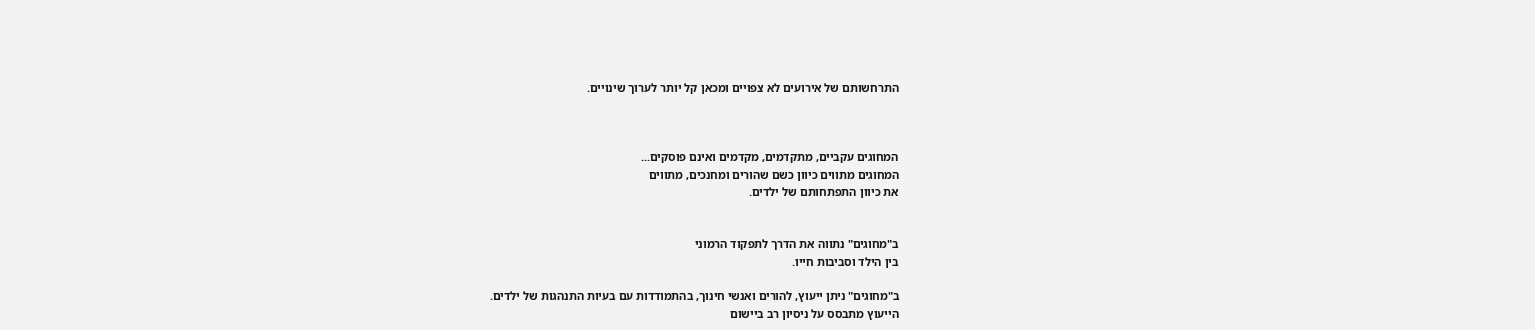התרחשותם של אירועים לא צפויים ומכאן קל יותר לערוך שינויים.



המחוגים עקביים, מתקדמים, מקדמים ואינם פוסקים...
המחוגים מתווים כיוון כשם שהורים ומחנכים, מתווים
את כיוון התפתחותם של ילדים.


ב"מחוגים" נתווה את הדרך לתפקוד הרמוני
בין הילד וסביבות חייו.

ב"מחוגים" ניתן ייעוץ, להורים ואנשי חינוך, בהתמודדות עם בעיות התנהגות של ילדים.
הייעוץ מתבסס על ניסיון רב ביישום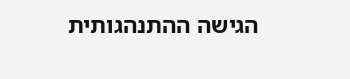הגישה ההתנהגותית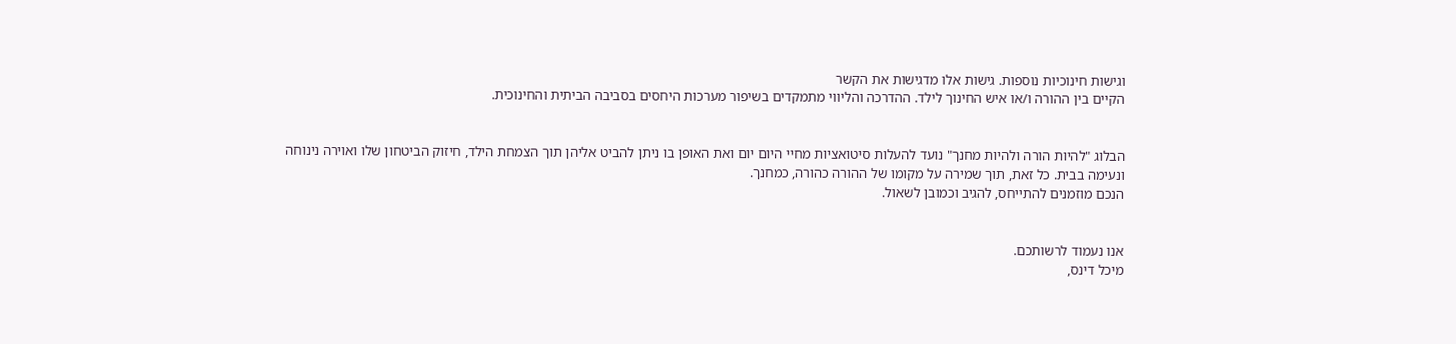וגישות חינוכיות נוספות. גישות אלו מדגישות את הקשר
הקיים בין ההורה ו/או איש החינוך לילד. ההדרכה והליווי מתמקדים בשיפור מערכות היחסים בסביבה הביתית והחינוכית.


הבלוג "להיות הורה ולהיות מחנך" נועד להעלות סיטואציות מחיי היום יום ואת האופן בו ניתן להביט אליהן תוך הצמחת הילד, חיזוק הביטחון שלו ואוירה נינוחה ונעימה בבית. כל זאת, תוך שמירה על מקומו של ההורה כהורה, כמחנך.
הנכם מוזמנים להתייחס, להגיב וכמובן לשאול.


אנו נעמוד לרשותכם.
מיכל דינס,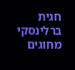חגית ברלינסקי
מחוגים